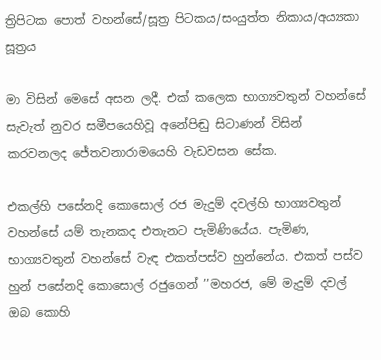ත්‍රිපිටක පොත් වහන්සේ/සූත්‍ර පිටකය/සංයුත්ත නිකාය/අය්‍යකා සූත්‍රය

මා විසින් මෙසේ අසන ලදී. එක් කලෙක භාග්‍යවතුන් වහන්සේ සැවැත් නුවර සමීපයෙහිවූ අනේපිඬු සිටාණන් විසින් කරවනලද ජේතවනාරාමයෙහි වැඩවසන සේක.

එකල්හි පසේනදි කොසොල් රජ මැදුම් දවල්හි භාග්‍යවතුන් වහන්සේ යම් තැනකද එතැනට පැමිණියේය. පැමිණ, භාග්‍යවතුන් වහන්සේ වැඳ එකත්පස්ව හුන්නේය. එකත් පස්ව හුන් පසේනදි කොසොල් රජුගෙන් ’’මහරජ, මේ මැදුම් දවල් ඔබ කොහි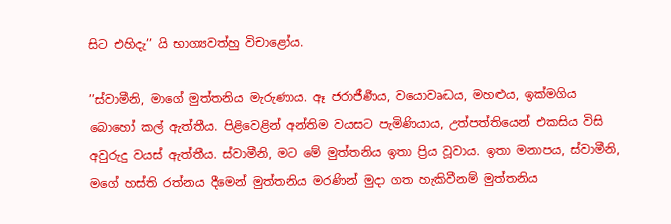සිට එහිදැ’’ යි භාග්‍යවත්හු විචාළෝය.

’’ස්වාමීනි, මාගේ මුත්තනිය මැරුණාය. ඈ ජරාජීර්‍ණය, වයොවෘද්‍ධය, මහළුය, ඉක්මගිය බොහෝ කල් ඇත්තීය. පිළිවෙළින් අන්තිම වයසට පැමිණියාය, උත්පත්තියෙන් එකසිය විසි අවුරුදු වයස් ඇත්තීය. ස්වාමීනි, මට මේ මුත්තනිය ඉතා ප්‍රිය වූවාය. ඉතා මනාපය, ස්වාමීනි, මගේ හස්ති රත්නය දීමෙන් මුත්තනිය මරණින් මුදා ගත හැකිවීනම් මුත්තනිය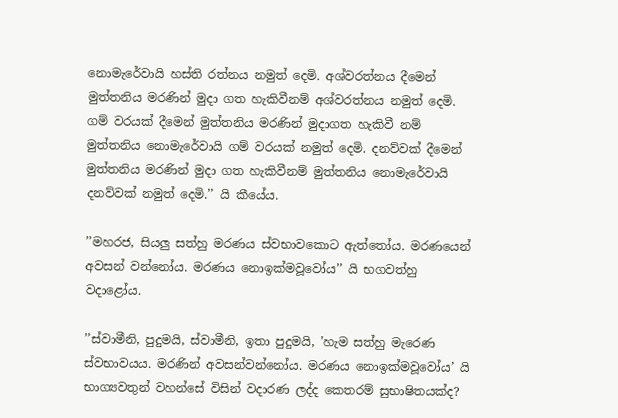නොමැරේවායි හස්ති රත්නය නමුත් දෙමි. අශ්වරත්නය දීමෙන් මුත්තනිය මරණින් මුදා ගත හැකිවීනම් අශ්වරත්නය නමුත් දෙමි. ගම් වරයක් දීමෙන් මුත්තනිය මරණින් මුදාගත හැකිවී නම් මුත්තනිය නොමැරේවායි ගම් වරයක් නමුත් දෙමි. දනව්වක් දීමෙන් මුත්තනිය මරණින් මුදා ගත හැකිවීනම් මුත්තනිය නොමැරේවායි දනව්වක් නමුත් දෙමි.’’ යි කීයේය.

’’මහරජ, සියලු සත්හු මරණය ස්වභාවකොට ඇත්තෝය. මරණයෙන් අවසන් වන්නෝය. මරණය නොඉක්මවූවෝය’’ යි භගවත්හු වදාළෝය.

’’ස්වාමීනි, පුදුමයි, ස්වාමීනි, ඉතා පුදුමයි, ’හැම සත්හු මැරෙණ ස්වභාවයය. මරණින් අවසන්වන්නෝය. මරණය නොඉක්මවූවෝය’ යි භාග්‍යවතුන් වහන්සේ විසින් වදාරණ ලද්ද කෙතරම් සුභාෂිතයක්ද?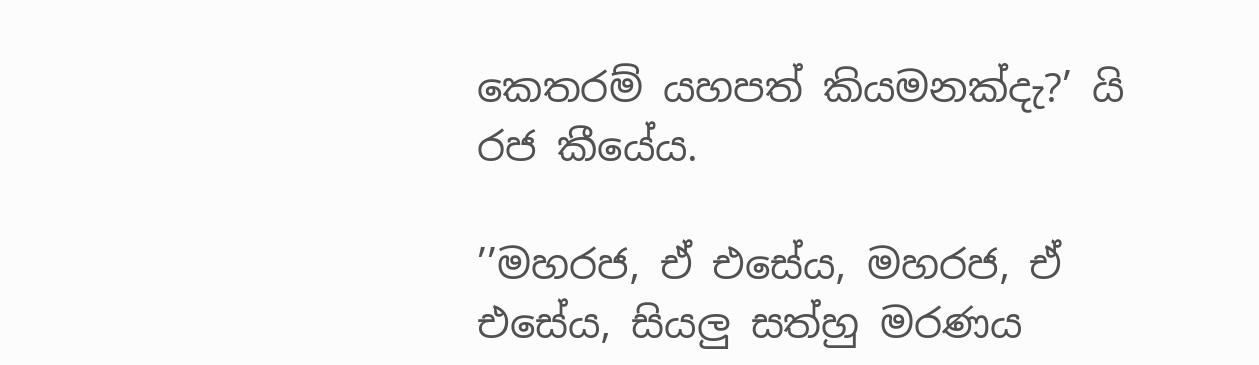කෙතරම් යහපත් කියමනක්දැ?’ යි රජ කීයේය.

’’මහරජ, ඒ එසේය, මහරජ, ඒ එසේය, සියලු සත්හු මරණය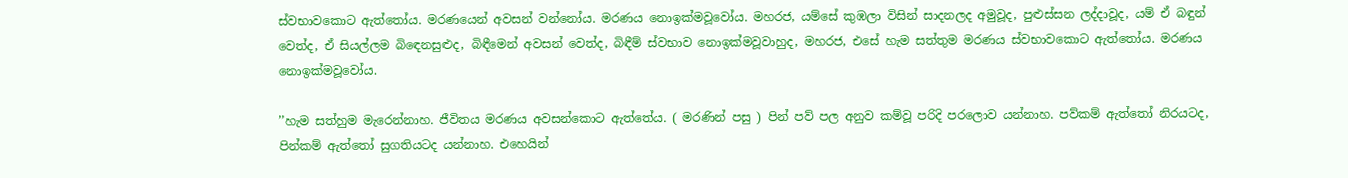ස්වභාවකොට ඇත්තෝය. මරණයෙන් අවසන් වන්නෝය. මරණය නොඉක්මවූවෝය. මහරජ, යම්සේ කුඹලා විසින් සාදනලද අමුවූද, පුළුස්සන ලද්දාවූද, යම් ඒ බඳුන් වෙත්ද, ඒ සියල්ලම බිඳෙනසුළුද, බිඳීමෙන් අවසන් වෙත්ද, බිඳීම් ස්වභාව නොඉක්මවූවාහුද, මහරජ, එසේ හැම සත්තුම මරණය ස්වභාවකොට ඇත්තෝය. මරණය නොඉක්මවූවෝය.

’’හැම සත්හුම මැරෙන්නාහ. ජීවිතය මරණය අවසන්කොට ඇත්තේය. ( මරණින් පසු ) පින් පව් පල අනුව කම්වූ පරිදි පරලොව යන්නාහ. පව්කම් ඇත්තෝ නිරයටද, පින්කම් ඇත්තෝ සුගතියටද යන්නාහ. එහෙයින්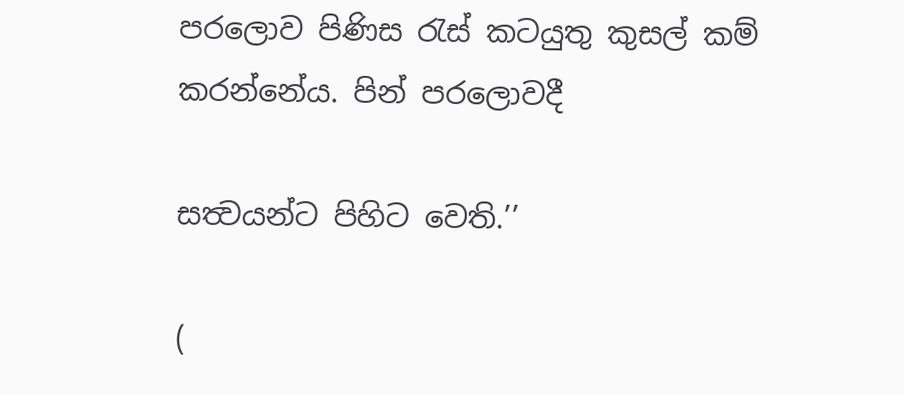පරලොව පිණිස රැස් කටයුතු කුසල් කම් කරන්නේය. පින් පරලොවදී

සත්‍වයන්ට පිහිට වෙති.’’

(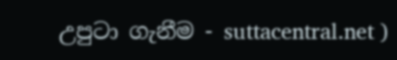උපුටා ගැනීම - suttacentral.net )